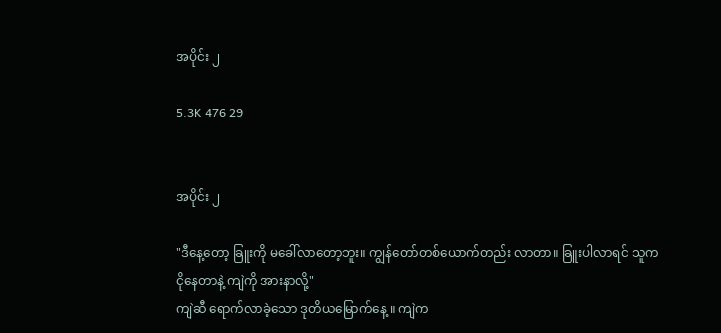အပိုင်း ၂

5.3K 476 29


အပိုင်း ၂

"ဒီနေ့တော့ ခြူးကို မခေါ်လာတော့ဘူး။ ကျွန်တော်တစ်ယောက်တည်း လာတာ။ ခြူးပါလာရင် သူက
ငိုနေတာနဲ့ ကျဲကို အားနာလို့"
ကျဲဆီ ရောက်လာခဲ့သော ဒုတိယမြောက်နေ့ ။ ကျဲက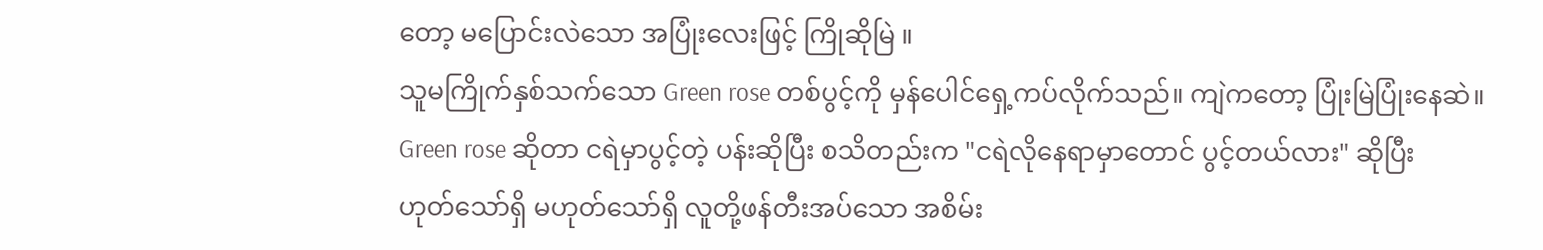တော့ မပြောင်းလဲသော အပြုံးလေးဖြင့် ကြိုဆိုမြဲ ။
သူမကြိုက်နှစ်သက်သော Green rose တစ်ပွင့်ကို မှန်ပေါင်ရှေ့ကပ်လိုက်သည်။ ကျဲကတော့ ပြုံးမြဲပြုံးနေဆဲ။
Green rose ဆိုတာ ငရဲမှာပွင့်တဲ့ ပန်းဆိုပြီး စသိတည်းက "ငရဲလိုနေရာမှာတောင် ပွင့်တယ်လား" ဆိုပြီး
ဟုတ်သော်ရှိ မဟုတ်သော်ရှိ လူတို့ဖန်တီးအပ်သော အစိမ်း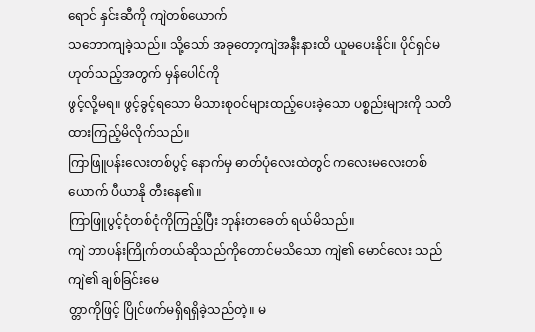ရောင် နှင်းဆီကို ကျဲတစ်ယောက်
သဘောကျခဲ့သည်။ သို့သော် အခုတော့ကျဲအနီးနားထိ ယူမပေးနိုင်။ ပိုင်ရှင်မဟုတ်သည့်အတွက် မှန်ပေါင်ကို
ဖွင့်လို့မရ။ ဖွင့်ခွင့်ရသော မိသားစုဝင်များထည့်ပေးခဲ့သော ပစ္စည်းများကို သတိထားကြည့်မိလိုက်သည်။
ကြာဖြူပန်းလေးတစ်ပွင့် နောက်မှ ဓာတ်ပုံလေးထဲတွင် ကလေးမလေးတစ်ယောက် ပီယာနို တီးနေ၏။
ကြာဖြူပွင့်ငုံတစ်ငုံကိုကြည့်ပြီး ဘုန်းတခေတ် ရယ်မိသည်။
ကျဲ ဘာပန်းကြိုက်တယ်ဆိုသည်ကိုတောင်မသိသော ကျဲ၏ မောင်လေး သည် ကျဲ၏ ချစ်ခြင်းမေ
တ္တာကိုဖြင့် ပြိုင်ဖက်မရှိရရှိခဲ့သည်တဲ့။ မ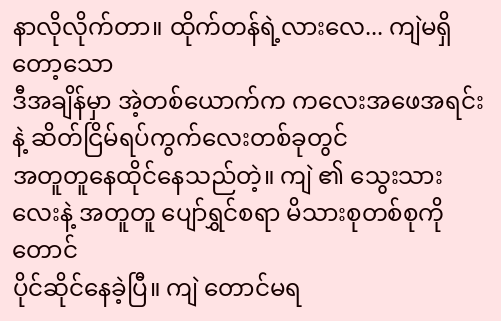နာလိုလိုက်တာ။ ထိုက်တန်ရဲ့လားလေ... ကျဲမရှိတော့သော
ဒီအချိန်မှာ အဲ့တစ်ယောက်က ကလေးအဖေအရင်းနဲ့ ဆိတ်ငြိမ်ရပ်ကွက်လေးတစ်ခုတွင်
အတူတူနေထိုင်နေသည်တဲ့။ ကျဲ ၏ သွေးသားလေးနဲ့ အတူတူ ပျော်ရွှင်စရာ မိသားစုတစ်စုကိုတောင်
ပိုင်ဆိုင်နေခဲ့ပြီ။ ကျဲ တောင်မရ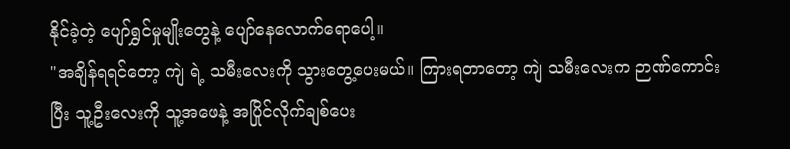နိုင်ခဲ့တဲ့ ပျော်ရွှင်မှုမျိုးတွေနဲ့ ပျော်နေလောက်ရောပေါ့။
"အချိန်ရရင်တော့ ကျဲ ရဲ့ သမီးလေးကို သွားတွေ့ပေးမယ်။ ကြားရတာတော့ ကျဲ သမီးလေးက ဉာဏ်ကောင်း
ပြီး သူ့ဦးလေးကို သူ့အဖေနဲ့ အပြိုင်လိုက်ချစ်ပေး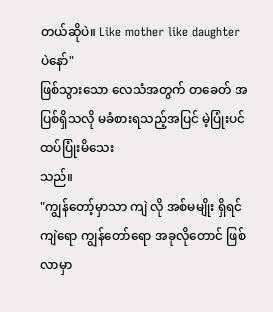တယ်ဆိုပဲ။ Like mother like daughter ပဲနော်"
ဖြစ်သွားသော လေသံအတွက် တခေတ် အပြစ်ရှိသလို မခံစားရသည့်အပြင် မဲ့ပြုံးပင် ထပ်ပြုံးမိသေး
သည်။
"ကျွန်တော့်မှာသာ ကျဲ လို အစ်မမျိုး ရှိရင် ကျဲရော ကျွန်တော်ရော အခုလိုတောင် ဖြစ်လာမှာ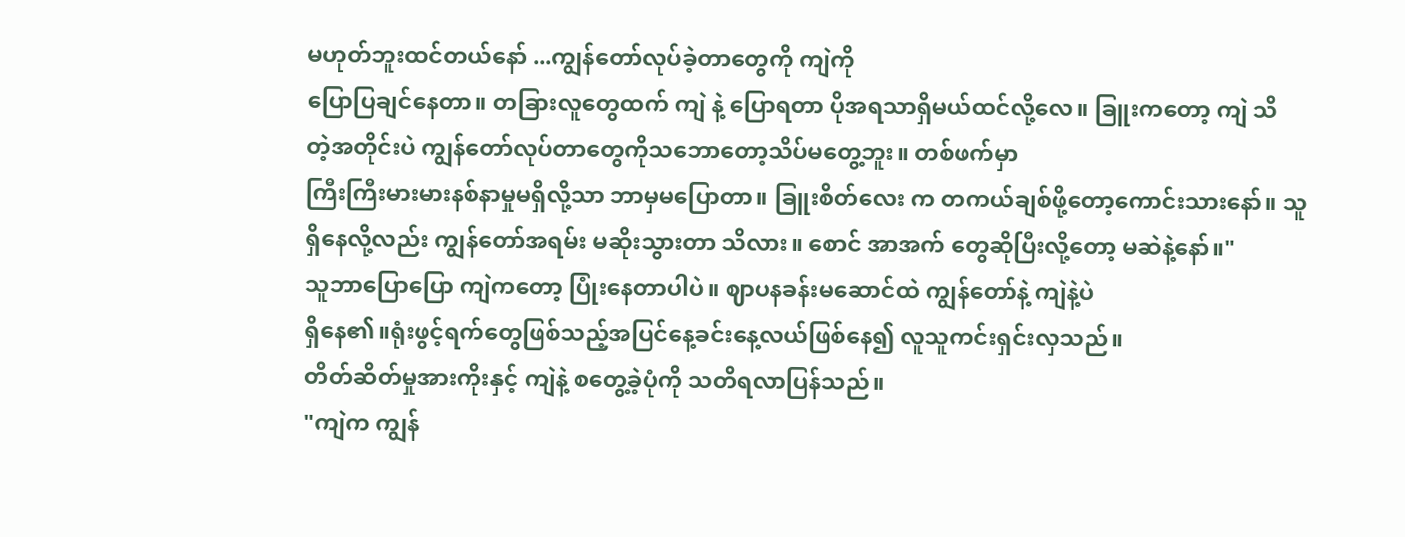မဟုတ်ဘူးထင်တယ်နော် ...ကျွန်တော်လုပ်ခဲ့တာတွေကို ကျဲကို
ပြောပြချင်နေတာ။ တခြားလူတွေထက် ကျဲ နဲ့ ပြောရတာ ပိုအရသာရှိမယ်ထင်လို့လေ။ ခြူးကတော့ ကျဲ သိ
တဲ့အတိုင်းပဲ ကျွန်တော်လုပ်တာတွေကိုသဘောတော့သိပ်မတွေ့ဘူး။ တစ်ဖက်မှာ
ကြီးကြီးမားမားနစ်နာမှုမရှိလို့သာ ဘာမှမပြောတာ။ ခြူးစိတ်လေး က တကယ်ချစ်ဖို့တော့ကောင်းသားနော်။ သူ
ရှိနေလို့လည်း ကျွန်တော်အရမ်း မဆိုးသွားတာ သိလား။ စောင် အာအက် တွေဆိုပြီးလို့တော့ မဆဲနဲ့နော်။"
သူဘာပြောပြော ကျဲကတော့ ပြုံးနေတာပါပဲ။ ဈာပနခန်းမဆောင်ထဲ ကျွန်တော်နဲ့ ကျဲနဲ့ပဲ
ရှိနေ၏။ရုံးဖွင့်ရက်တွေဖြစ်သည့်အပြင်နေ့ခင်းနေ့လယ်ဖြစ်နေ၍ လူသူကင်းရှင်းလှသည်။
တိတ်ဆိတ်မှုအားကိုးနှင့် ကျဲနဲ့ စတွေ့ခဲ့ပုံကို သတိရလာပြန်သည်။
"ကျဲက ကျွန်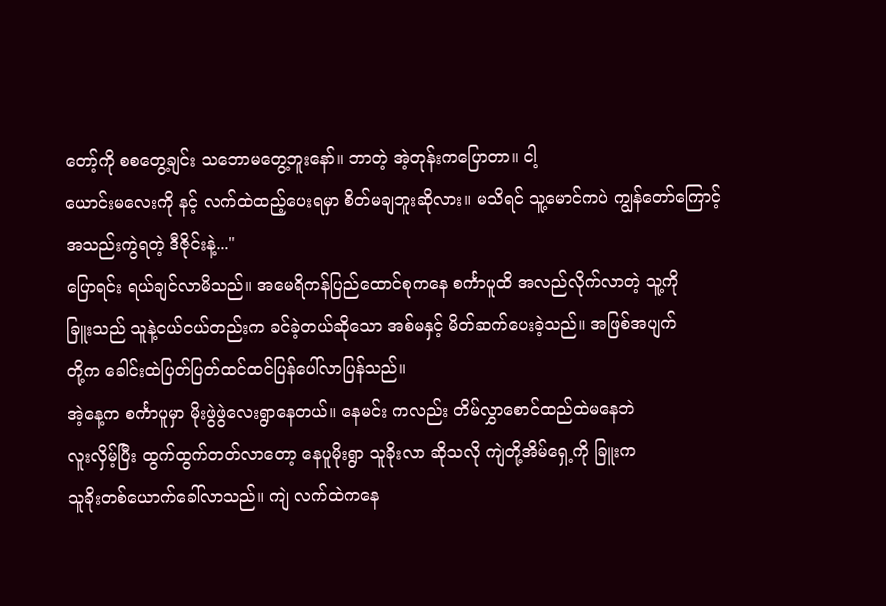တော့်ကို စစတွေ့ချင်း သဘောမတွေ့ဘူးနော်။ ဘာတဲ့ အဲ့တုန်းကပြောတာ။ ငါ့
ယောင်းမလေးကို နင့် လက်ထဲထည့်ပေးရမှာ စိတ်မချဘူးဆိုလား။ မသိရင် သူ့မောင်ကပဲ ကျွန်တော်ကြောင့်
အသည်းကွဲရတဲ့ ဒီဇိုင်းနဲ့..."
ပြောရင်း ရယ်ချင်လာမိသည်။ အမေရိကန်ပြည်ထောင်စုကနေ စင်္ကာပူထိ အလည်လိုက်လာတဲ့ သူ့ကို
ခြူးသည် သူနဲ့ငယ်ငယ်တည်းက ခင်ခဲ့တယ်ဆိုသော အစ်မနှင့် မိတ်ဆက်ပေးခဲ့သည်။ အဖြစ်အပျက်
တို့က ခေါင်းထဲပြတ်ပြတ်ထင်ထင်ပြန်ပေါ်လာပြန်သည်။
အဲ့နေ့က စင်္ကာပူမှာ မိုးဖွဲဖွဲလေးရွာနေတယ်။ နေမင်း ကလည်း တိမ်လွှာစောင်ထည်ထဲမနေဘဲ
လူးလှိမ့်ပြီး ထွက်ထွက်တတ်လာတော့ နေပူမိုးရွာ သူခိုးလာ ဆိုသလို ကျဲတို့အိမ်ရှေ့ကို ခြူးက
သူခိုးတစ်ယောက်ခေါ်လာသည်။ ကျဲ လက်ထဲကနေ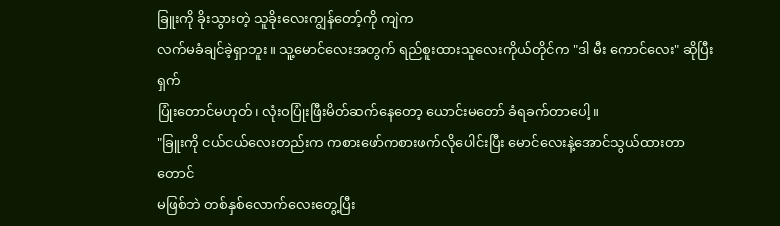ခြူးကို ခိုးသွားတဲ့ သူခိုးလေးကျွန်တော့်ကို ကျဲက
လက်မခံချင်ခဲ့ရှာဘူး။ သူ့မောင်လေးအတွက် ရည်စူးထားသူလေးကိုယ်တိုင်က "ဒါ မီး ကောင်လေး" ဆိုပြီး ရှက်
ပြုံးတောင်မဟုတ်၊ လုံးဝပြုံးဖြီးမိတ်ဆက်နေတော့ ယောင်းမတော် ခံရခက်တာပေါ့။
"ခြူးကို ငယ်ငယ်လေးတည်းက ကစားဖော်ကစားဖက်လိုပေါင်းပြီး မောင်လေးနဲ့အောင်သွယ်ထားတာတောင်
မဖြစ်ဘဲ တစ်နှစ်လောက်လေးတွေ့ပြီး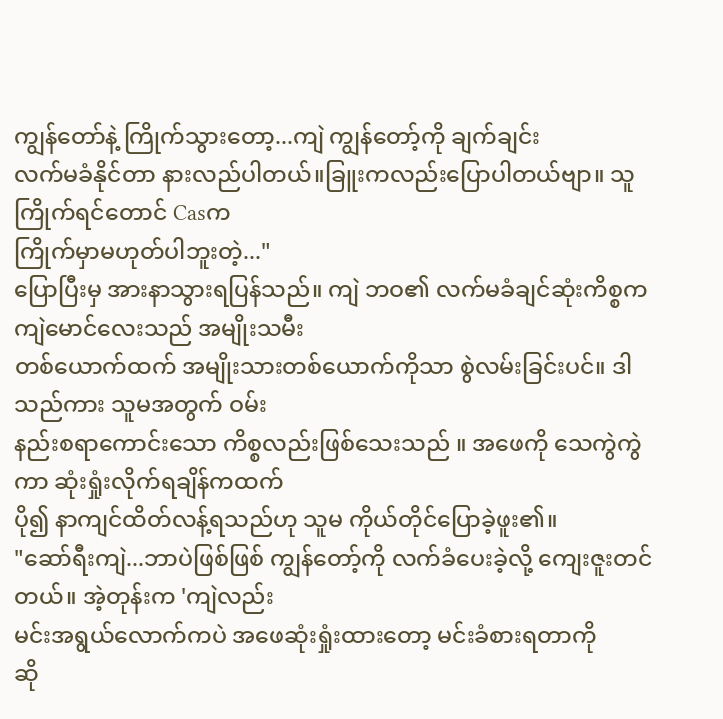ကျွန်တော်နဲ့ ကြိုက်သွားတော့...ကျဲ ကျွန်တော့်ကို ချက်ချင်း
လက်မခံနိုင်တာ နားလည်ပါတယ်။ခြူးကလည်းပြောပါတယ်ဗျာ။ သူကြိုက်ရင်တောင် Casက
ကြိုက်မှာမဟုတ်ပါဘူးတဲ့..."
ပြောပြီးမှ အားနာသွားရပြန်သည်။ ကျဲ ဘဝ၏ လက်မခံချင်ဆုံးကိစ္စက ကျဲမောင်လေးသည် အမျိုးသမီး
တစ်ယောက်ထက် အမျိုးသားတစ်ယောက်ကိုသာ စွဲလမ်းခြင်းပင်။ ဒါသည်ကား သူမအတွက် ဝမ်း
နည်းစရာကောင်းသော ကိစ္စလည်းဖြစ်သေးသည် ။ အဖေကို သေကွဲကွဲကာ ဆုံးရှုံးလိုက်ရချိန်ကထက်
ပို၍ နာကျင်ထိတ်လန့်ရသည်ဟု သူမ ကိုယ်တိုင်ပြောခဲ့ဖူး၏။
"ဆော်ရီးကျဲ...ဘာပဲဖြစ်ဖြစ် ကျွန်တော့်ကို လက်ခံပေးခဲ့လို့ ကျေးဇူးတင်တယ်။ အဲ့တုန်းက 'ကျဲလည်း
မင်းအရွယ်လောက်ကပဲ အဖေဆုံးရှုံးထားတော့ မင်းခံစားရတာကို
ဆို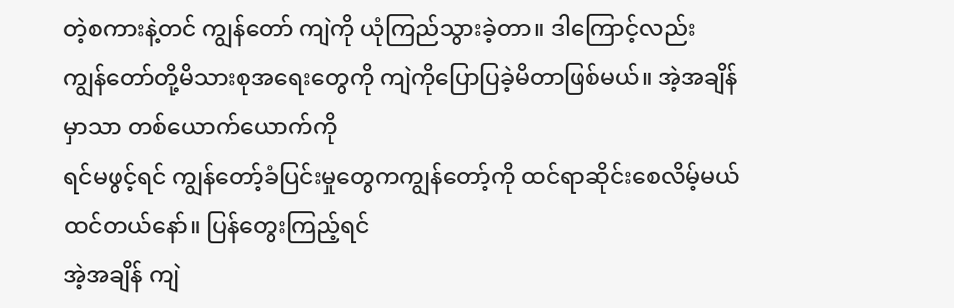တဲ့စကားနဲ့တင် ကျွန်တော် ကျဲကို ယုံကြည်သွားခဲ့တာ။ ဒါကြောင့်လည်း
ကျွန်တော်တို့မိသားစုအရေးတွေကို ကျဲကိုပြောပြခဲ့မိတာဖြစ်မယ်။ အဲ့အချိန်မှာသာ တစ်ယောက်ယောက်ကို
ရင်မဖွင့်ရင် ကျွန်တော့်ခံပြင်းမှုတွေကကျွန်တော့်ကို ထင်ရာဆိုင်းစေလိမ့်မယ်ထင်တယ်နော်။ ပြန်တွေးကြည့်ရင်
အဲ့အချိန် ကျဲ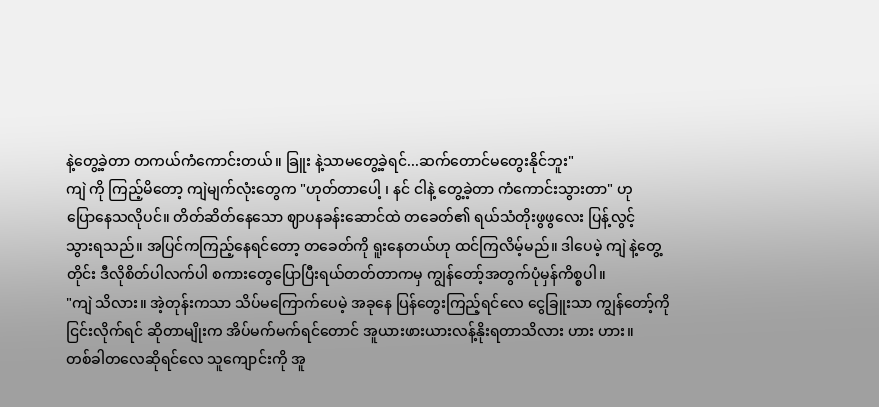နဲ့တွေ့ခဲ့တာ တကယ်ကံကောင်းတယ်။ ခြူး နဲ့သာမတွေ့ခဲ့ရင်...ဆက်တောင်မတွေးနိုင်ဘူး"
ကျဲ ကို ကြည့်မိတော့ ကျဲမျက်လုံးတွေက "ဟုတ်တာပေါ့ ၊ နင် ငါနဲ့ တွေ့ခဲ့တာ ကံကောင်းသွားတာ" ဟု
ပြောနေသလိုပင်။ တိတ်ဆိတ်နေသော ဈာပနခန်းဆောင်ထဲ တခေတ်၏ ရယ်သံတိုးဖွဖွလေး ပြန့်လွင့်
သွားရသည်။ အပြင်ကကြည့်နေရင်တော့ တခေတ်ကို ရူးနေတယ်ဟု ထင်ကြလိမ့်မည်။ ဒါပေမဲ့ ကျဲ နဲ့တွေ့
တိုင်း ဒီလိုစိတ်ပါလက်ပါ စကားတွေပြောပြီးရယ်တတ်တာကမှ ကျွန်တော့်အတွက်ပုံမှန်ကိစ္စပါ။
"ကျဲ သိလား။ အဲ့တုန်းကသာ သိပ်မကြောက်ပေမဲ့ အခုနေ ပြန်တွေးကြည့်ရင်လေ ငွေခြူးသာ ကျွန်တော့်ကို
ငြင်းလိုက်ရင် ဆိုတာမျိုးက အိပ်မက်မက်ရင်တောင် အူယားဖားယားလန့်နိုးရတာသိလား ဟား ဟား။
တစ်ခါတလေဆိုရင်လေ သူကျောင်းကို အူ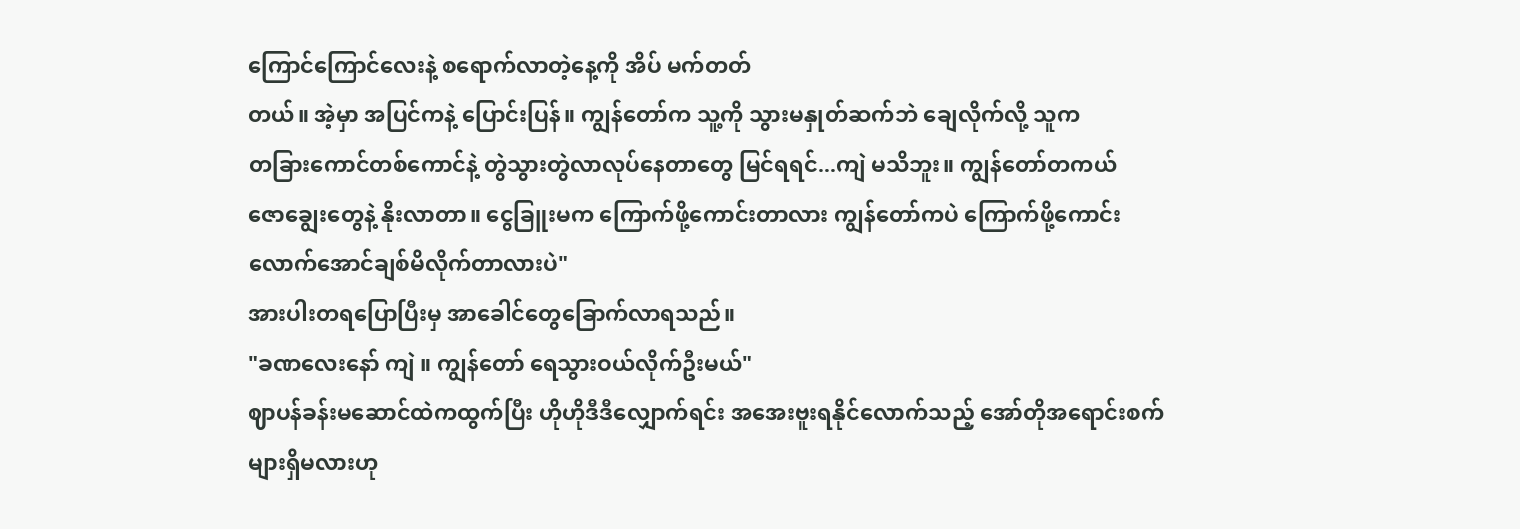ကြောင်ကြောင်လေးနဲ့ စရောက်လာတဲ့နေ့ကို အိပ် မက်တတ်
တယ်။ အဲ့မှာ အပြင်ကနဲ့ ပြောင်းပြန်။ ကျွန်တော်က သူ့ကို သွားမနှုတ်ဆက်ဘဲ ချေလိုက်လို့ သူက
တခြားကောင်တစ်ကောင်နဲ့ တွဲသွားတွဲလာလုပ်နေတာတွေ မြင်ရရင်...ကျဲ မသိဘူး။ ကျွန်တော်တကယ်
ဇောချွေးတွေနဲ့ နိုးလာတာ။ ငွေခြူးမက ကြောက်ဖို့ကောင်းတာလား ကျွန်တော်ကပဲ ကြောက်ဖို့ကောင်း
လောက်အောင်ချစ်မိလိုက်တာလားပဲ"
အားပါးတရပြောပြီးမှ အာခေါင်တွေခြောက်လာရသည်။
"ခဏလေးနော် ကျဲ ။ ကျွန်တော် ရေသွားဝယ်လိုက်ဦးမယ်"
ဈာပန်ခန်းမဆောင်ထဲကထွက်ပြီး ဟိုဟိုဒီဒီလျှောက်ရင်း အအေးဗူးရနိုင်လောက်သည့် အော်တိုအရောင်းစက်
များရှိမလားဟု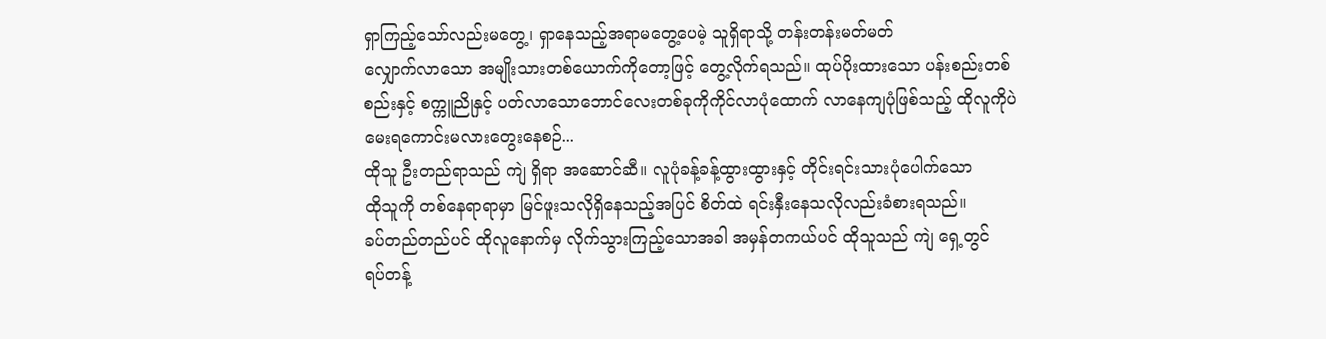ရှာကြည့်သော်လည်းမတွေ့၊ ရှာနေသည့်အရာမတွေ့ပေမဲ့ သူရှိရာသို့ တန်းတန်းမတ်မတ်
လျှောက်လာသော အမျိုးသားတစ်ယောက်ကိုတော့ဖြင့် တွေ့လိုက်ရသည်။ ထုပ်ပိုးထားသော ပန်းစည်းတစ်
စည်းနှင့် စက္ကူညိုနှင့် ပတ်လာသောဘောင်လေးတစ်ခုကိုကိုင်လာပုံထောက် လာနေကျပုံဖြစ်သည့် ထိုလူကိုပဲ
မေးရကောင်းမလားတွေးနေစဉ်...
ထိုသူ ဦးတည်ရာသည် ကျဲ ရှိရာ အဆောင်ဆီ။ လူပုံခန့်ခန့်ထွားထွားနှင့် တိုင်းရင်းသားပုံပေါက်သော
ထိုသူကို တစ်နေရာရာမှာ မြင်ဖူးသလိုရှိနေသည့်အပြင် စိတ်ထဲ ရင်းနှီးနေသလိုလည်းခံစားရသည်။
ခပ်တည်တည်ပင် ထိုလူနောက်မှ လိုက်သွားကြည့်သောအခါ အမှန်တကယ်ပင် ထိုသူသည် ကျဲ ရှေ့တွင်
ရပ်တန့်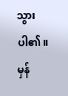သွားပါ၏။ မှန်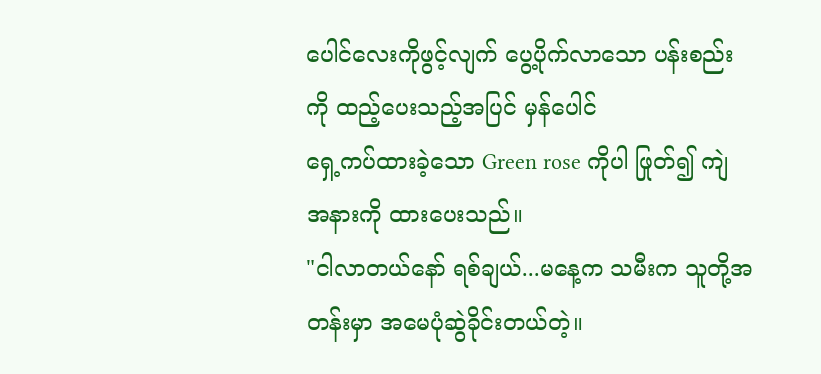ပေါင်လေးကိုဖွင့်လျက် ပွေ့ပိုက်လာသော ပန်းစည်းကို ထည့်ပေးသည့်အပြင် မှန်ပေါင်
ရှေ့ကပ်ထားခဲ့သော Green rose ကိုပါ ဖြုတ်၍ ကျဲ အနားကို ထားပေးသည်။
"ငါလာတယ်နော် ရစ်ချယ်...မနေ့က သမီးက သူတို့အတန်းမှာ အမေပုံဆွဲခိုင်းတယ်တဲ့။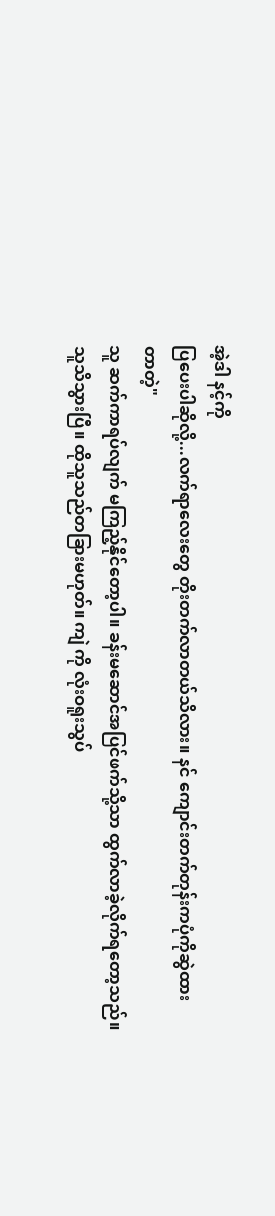အဲ့ဒါ နင့်ကို
ပြပေးပါဆိုလို့...လက်ရာလေးတွေ တိုးတက်လာတယ်သိလား။ နင် ကျောင်းတက်တုန်းကပုံကိုဆွဲထား
တာတဲ့"
သူ ဆက်ကာရပ်လျက် မကြည့်နိုင်တော့ပါ။ ခန်းမဆောင်အပြင်ဖက်သို့သာ ထွက်လာခဲ့လိုက်ရတော့သည်။
သူသိသွားပြီ။ ထိုသူသည်တခြားမဟုတ်။ ကျဲ ကို လုံးဝရူးသွပ်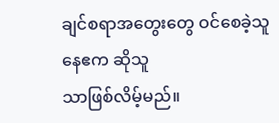ချင်စရာအတွေးတွေ ဝင်စေခဲ့သူ နေဧက ဆိုသူ
သာဖြစ်လိမ့်မည်။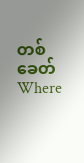တစ်ခေတ် Where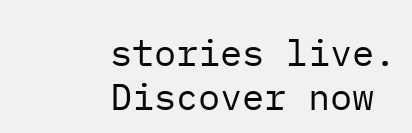stories live. Discover now